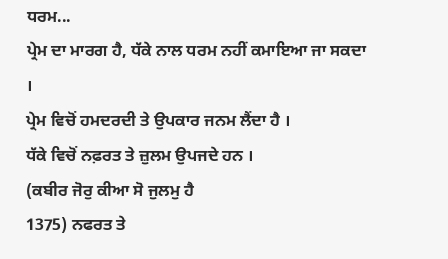ਧਰਮ...
ਪ੍ਰੇਮ ਦਾ ਮਾਰਗ ਹੈ, ਧੱਕੇ ਨਾਲ ਧਰਮ ਨਹੀਂ ਕਮਾਇਆ ਜਾ ਸਕਦਾ ।
ਪ੍ਰੇਮ ਵਿਚੋਂ ਹਮਦਰਦੀ ਤੇ ਉਪਕਾਰ ਜਨਮ ਲੈਂਦਾ ਹੈ ।
ਧੱਕੇ ਵਿਚੋਂ ਨਫ਼ਰਤ ਤੇ ਜ਼ੁਲਮ ਉਪਜਦੇ ਹਨ ।
(ਕਬੀਰ ਜੋਰੁ ਕੀਆ ਸੋ ਜੁਲਮੁ ਹੈ
1375) ਨਫਰਤ ਤੇ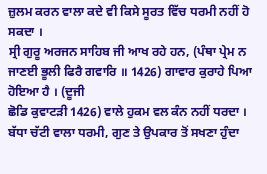ਜ਼ੁਲਮ ਕਰਨ ਵਾਲਾ ਕਦੇ ਵੀ ਕਿਸੇ ਸੂਰਤ ਵਿੱਚ ਧਰਮੀ ਨਹੀਂ ਹੋ
ਸਕਦਾ ।
ਸ੍ਰੀ ਗੁਰੂ ਅਰਜਨ ਸਾਹਿਬ ਜੀ ਆਖ ਰਹੇ ਹਨ, (ਪੰਥਾ ਪ੍ਰੇਮ ਨ
ਜਾਣਈ ਭੂਲੀ ਫਿਰੈ ਗਵਾਰਿ ॥ 1426) ਗਾਵਾਰ ਕੁਰਾਹੇ ਪਿਆ ਹੋਇਆ ਹੈ । (ਦੂਜੀ
ਛੋਡਿ ਕੁਵਾਟੜੀ 1426) ਵਾਲੇ ਹੁਕਮ ਵਲ ਕੰਨ ਨਹੀਂ ਧਰਦਾ ।
ਬੱਧਾ ਚੱਟੀ ਵਾਲਾ ਧਰਮੀ, ਗੁਣ ਤੇ ਉਪਕਾਰ ਤੋਂ ਸਖਣਾ ਹੁੰਦਾ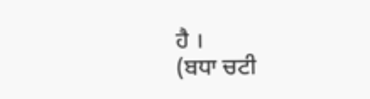ਹੈ ।
(ਬਧਾ ਚਟੀ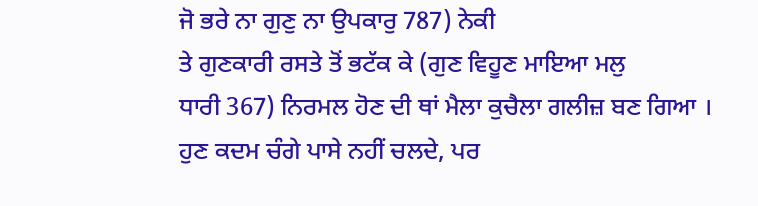ਜੋ ਭਰੇ ਨਾ ਗੁਣੁ ਨਾ ਉਪਕਾਰੁ 787) ਨੇਕੀ
ਤੇ ਗੁਣਕਾਰੀ ਰਸਤੇ ਤੋਂ ਭਟੱਕ ਕੇ (ਗੁਣ ਵਿਹੂਣ ਮਾਇਆ ਮਲੁ
ਧਾਰੀ 367) ਨਿਰਮਲ ਹੋਣ ਦੀ ਥਾਂ ਮੈਲਾ ਕੁਚੈਲਾ ਗਲੀਜ਼ ਬਣ ਗਿਆ ।
ਹੁਣ ਕਦਮ ਚੰਗੇ ਪਾਸੇ ਨਹੀਂ ਚਲਦੇ, ਪਰ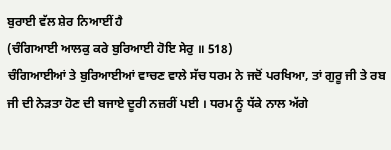ਬੁਰਾਈ ਵੱਲ ਸ਼ੇਰ ਨਿਆਈਂ ਹੈ
(ਚੰਗਿਆਈ ਆਲਕੁ ਕਰੇ ਬੁਰਿਆਈ ਹੋਇ ਸੇਰੁ ॥ 518)
ਚੰਗਿਆਈਆਂ ਤੇ ਬੁਰਿਆਈਆਂ ਵਾਚਣ ਵਾਲੇ ਸੱਚ ਧਰਮ ਨੇ ਜਦੋਂ ਪਰਖਿਆ, ਤਾਂ ਗੁਰੂ ਜੀ ਤੇ ਰਬ
ਜੀ ਦੀ ਨੇੜਤਾ ਹੋਣ ਦੀ ਬਜਾਏ ਦੂਰੀ ਨਜ਼ਰੀਂ ਪਈ । ਧਰਮ ਨੂੰ ਧੱਕੇ ਨਾਲ ਅੱਗੇ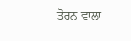ਤੋਰਨ ਵਾਲਾ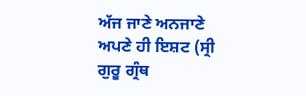ਅੱਜ ਜਾਣੇ ਅਨਜਾਣੇ ਅਪਣੇ ਹੀ ਇਸ਼ਟ (ਸ੍ਰੀ ਗੁਰੂ ਗ੍ਰੰਥ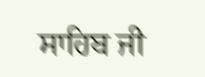ਸਾਹਿਬ ਜੀ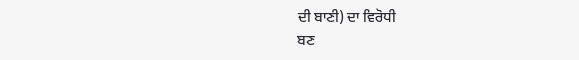ਦੀ ਬਾਣੀ) ਦਾ ਵਿਰੋਧੀ
ਬਣ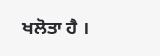ਖਲੋਤਾ ਹੈ ।